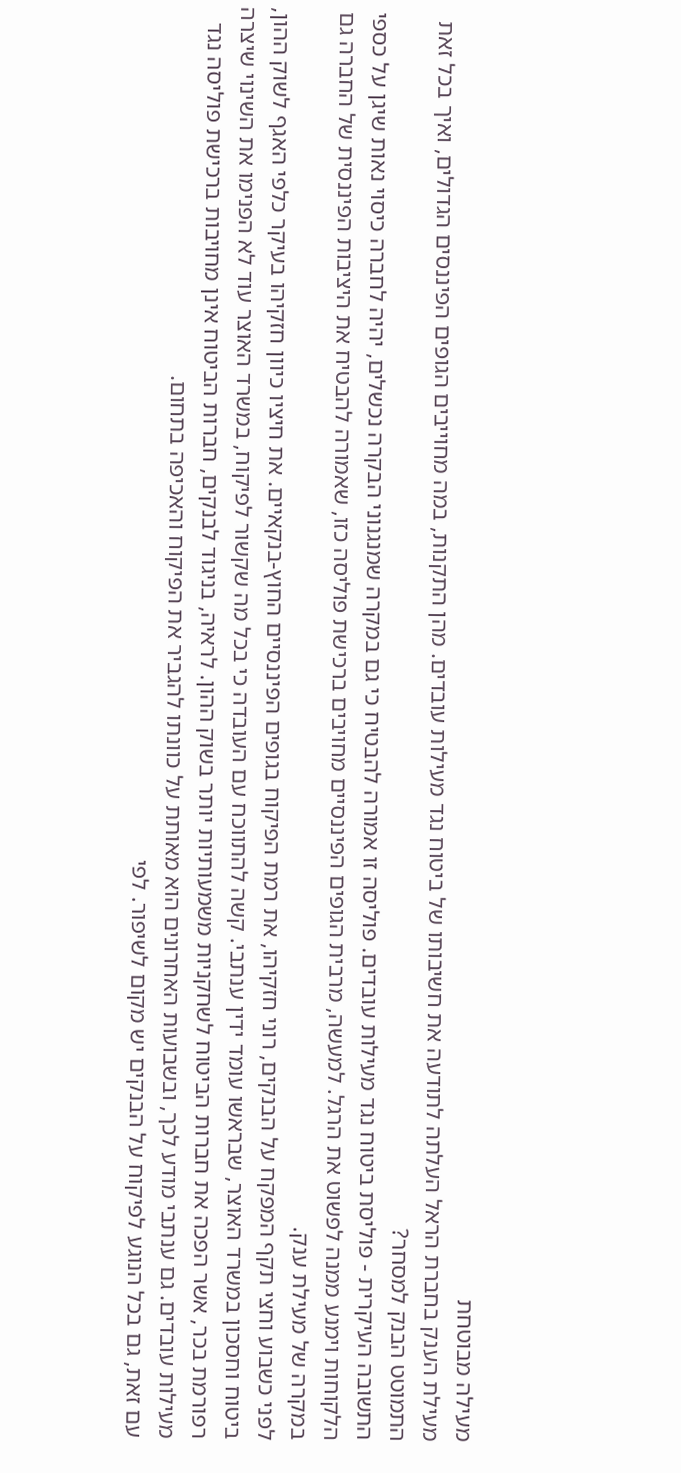מעילה מבוטחת
מעילת הענק בחברת הראל העלתה לתודעה את חשיבותו של ביטוח נגד מעילות עובדים. מהן התקנות, במה מחוייבים הגופים הפיננסים הגדולים, ואיך בכל זאת התמוטט הבנק למסחר?
התשובה העיקרית - פוליסת ביטוח נגד מעילות עובדים. פוליסה זו אמורה להבטיח כי גם במקרה שמנגנוני הבקרה נכשלים, יהיה לחברה כיסוי נאות שיגן על כספי הלקוחות וימנע ממנה לפשוט את הרגל. למעשה, מרבית הגופים הפיננסיים מחויבים ברכישת פוליסה כזו, שאמורה להבטיח את היציבות הפיננסית של החברה גם במקרה של מעילת ענק.
לפני כשבוע וחצי תקף המפקח על הבנקים, רוני חזקיהו, את רמת הפיקוח בגופים הפיננסיים החוץ-בנקאיים. את חיציו כיוון חזקיהו בעיקר כלפי האגף לשוק ההון, ביטוח וחסכון במשרד האוצר, שבראשו עומד ידין ענתבי. קשה להתווכח עם העובדה כי בכל מה שקשור לפיקוח, במשרד האוצר עוד לא הפנימו את השינוי שיצרה רפורמת בכר, אשר הפכה את חברות הביטוח לשחקניות משמעותיות יותר בשוק ההון. לראיה, בניגוד לבנקים, חברות הביטוח אינן מחויבות ברכישת פוליסה נגד מעילות עובדים. גם ענתבי מודע לכך, ובשבועות האחרונים הוא מאותת על כוונתו להגביר את הפיקוח והאכיפה בתחום.
עם זאת, גם בכל הנוגע לפיקוח על הבנקים יש מקום לשיפור. לפי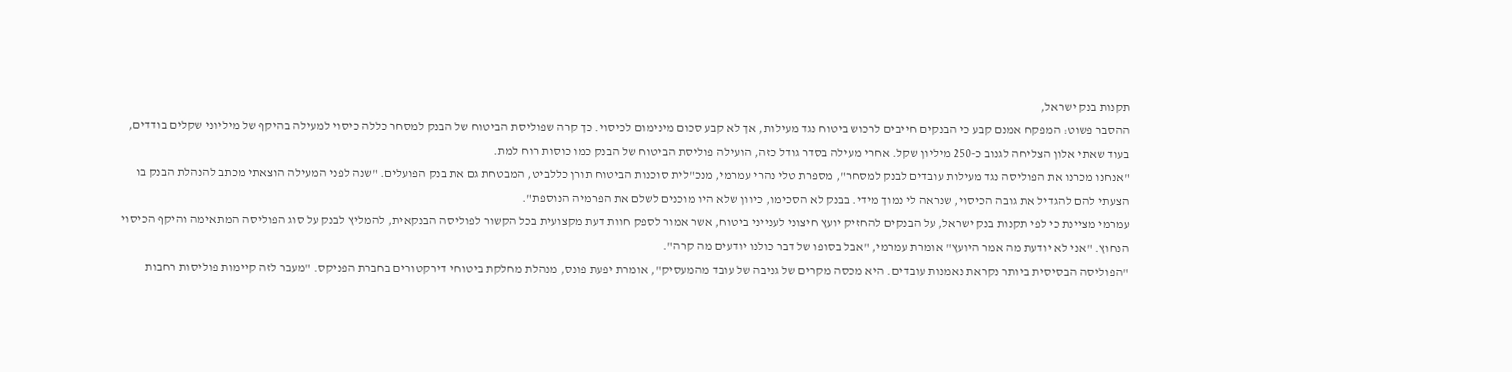תקנות בנק ישראל,
ההסבר פשוט: המפקח אמנם קבע כי הבנקים חייבים לרכוש ביטוח נגד מעילות, אך לא קבע סכום מינימום לכיסוי. כך קרה שפוליסת הביטוח של הבנק למסחר כללה כיסוי למעילה בהיקף של מיליוני שקלים בודדים, בעוד שאתי אלון הצליחה לגנוב כ-250 מיליון שקל. אחרי מעילה בסדר גודל כזה, הועילה פוליסת הביטוח של הבנק כמו כוסות רוח למת.
"אנחנו מכרנו את הפוליסה נגד מעילות עובדים לבנק למסחר", מספרת טלי נהרי עמרמי, מנכ"לית סוכנות הביטוח תורן כללביט, המבטחת גם את בנק הפועלים. "שנה לפני המעילה הוצאתי מכתב להנהלת הבנק בו הצעתי להם להגדיל את גובה הכיסוי, שנראה לי נמוך מידי. בבנק לא הסכימו, כיוון שלא היו מוכנים לשלם את הפרמיה הנוספת".
עמרמי מציינת כי לפי תקנות בנק ישראל, על הבנקים להחזיק יועץ חיצוני לענייני ביטוח, אשר אמור לספק חוות דעת מקצועית בכל הקשור לפוליסה הבנקאית, להמליץ לבנק על סוג הפוליסה המתאימה והיקף הכיסוי הנחוץ. "אני לא יודעת מה אמר היועץ" אומרת עמרמי, "אבל בסופו של דבר כולנו יודעים מה קרה".
"הפוליסה הבסיסית ביותר נקראת נאמנות עובדים. היא מכסה מקרים של גניבה של עובד מהמעסיק", אומרת יפעת פונס, מנהלת מחלקת ביטוחי דירקטורים בחברת הפניקס. "מעבר לזה קיימות פוליסות רחבות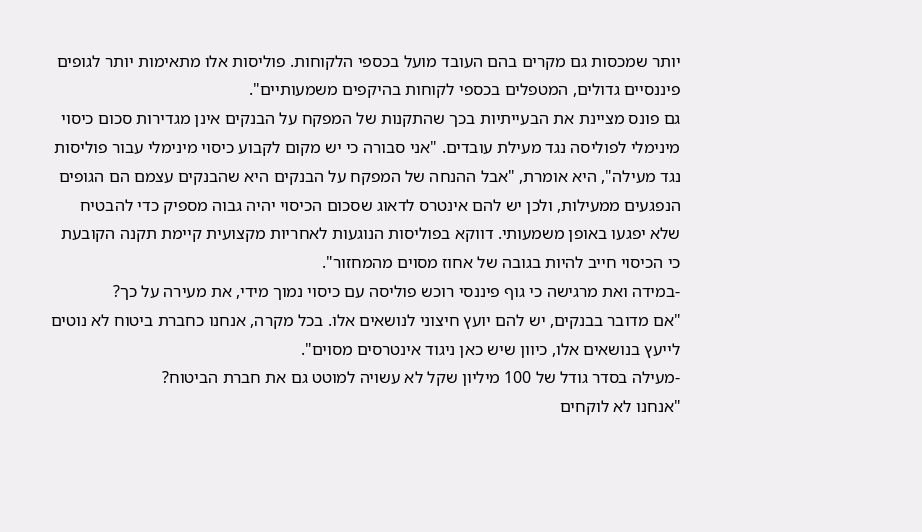יותר שמכסות גם מקרים בהם העובד מועל בכספי הלקוחות. פוליסות אלו מתאימות יותר לגופים פיננסיים גדולים, המטפלים בכספי לקוחות בהיקפים משמעותיים".
גם פונס מציינת את הבעייתיות בכך שהתקנות של המפקח על הבנקים אינן מגדירות סכום כיסוי מינימלי לפוליסה נגד מעילת עובדים. "אני סבורה כי יש מקום לקבוע כיסוי מינימלי עבור פוליסות נגד מעילה", היא אומרת, "אבל ההנחה של המפקח על הבנקים היא שהבנקים עצמם הם הגופים הנפגעים ממעילות, ולכן יש להם אינטרס לדאוג שסכום הכיסוי יהיה גבוה מספיק כדי להבטיח שלא יפגעו באופן משמעותי. דווקא בפוליסות הנוגעות לאחריות מקצועית קיימת תקנה הקובעת כי הכיסוי חייב להיות בגובה של אחוז מסוים מהמחזור".
-במידה ואת מרגישה כי גוף פיננסי רוכש פוליסה עם כיסוי נמוך מידי, את מעירה על כך?
"אם מדובר בבנקים, יש להם יועץ חיצוני לנושאים אלו. בכל מקרה, אנחנו כחברת ביטוח לא נוטים לייעץ בנושאים אלו, כיוון שיש כאן ניגוד אינטרסים מסוים".
-מעילה בסדר גודל של 100 מיליון שקל לא עשויה למוטט גם את חברת הביטוח?
"אנחנו לא לוקחים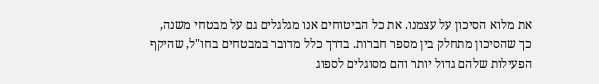את מלוא הסיכון על עצמנו. את כל הביטוחים אנו מגלגלים גם על מבטחי משנה, כך שהסיכון מתחלק בין מספר חברות. בדרך כלל מדובר במבטחים בחו"ל, שהיקף הפעילות שלהם גדול יותר והם מסוגלים לספוג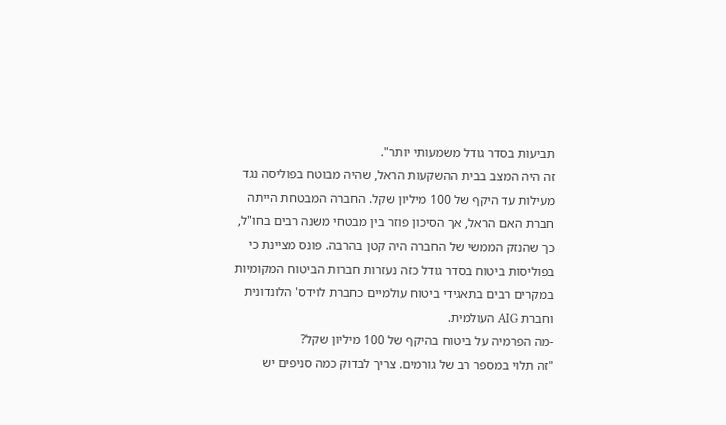תביעות בסדר גודל משמעותי יותר".
זה היה המצב בבית ההשקעות הראל, שהיה מבוטח בפוליסה נגד מעילות עד היקף של 100 מיליון שקל. החברה המבטחת הייתה חברת האם הראל, אך הסיכון פוזר בין מבטחי משנה רבים בחו"ל, כך שהנזק הממשי של החברה היה קטן בהרבה. פונס מציינת כי בפוליסות ביטוח בסדר גודל כזה נעזרות חברות הביטוח המקומיות במקרים רבים בתאגידי ביטוח עולמיים כחברת לוידס' הלונדונית וחברת AIG העולמית.
-מה הפרמיה על ביטוח בהיקף של 100 מיליון שקל?
"זה תלוי במספר רב של גורמים. צריך לבדוק כמה סניפים יש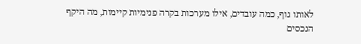לאותו גוף, כמה עובדים, אילו מערכות בקרה פנימיות קיימות, מה היקף הנכסים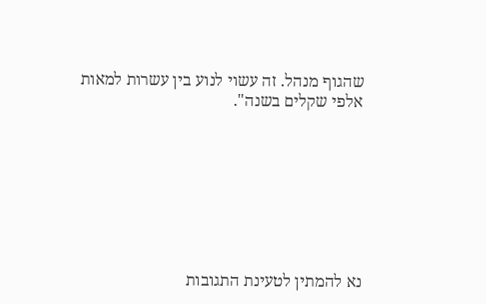שהגוף מנהל. זה עשוי לנוע בין עשרות למאות אלפי שקלים בשנה".








נא להמתין לטעינת התגובות